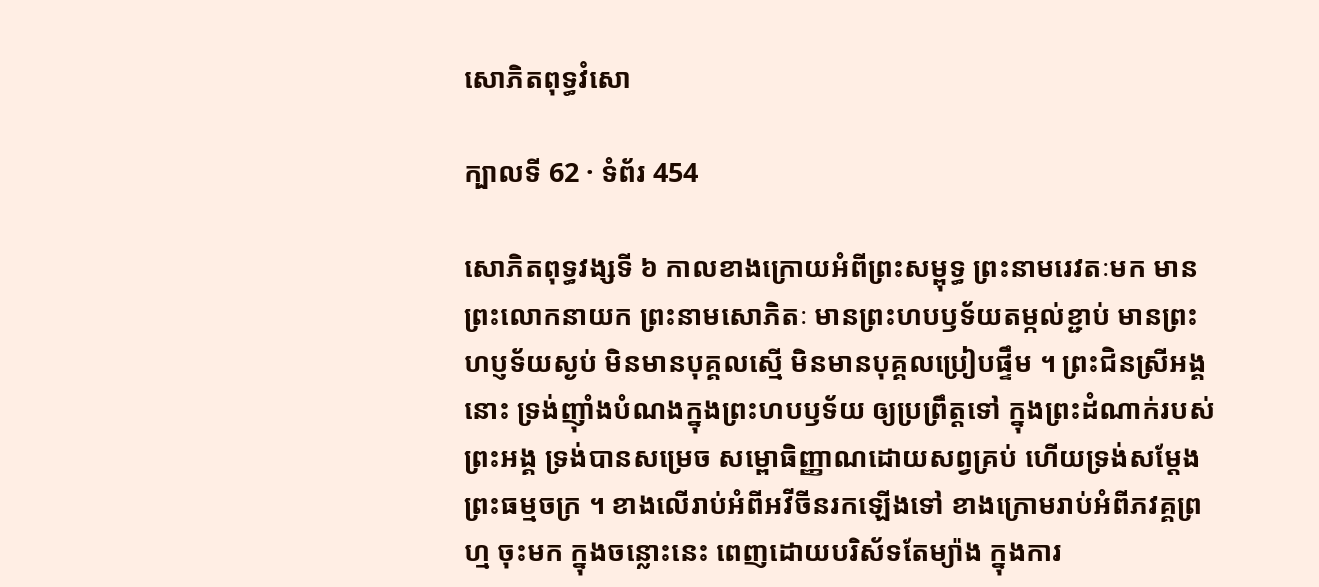សោភិតពុទ្ធវំសោ

ក្បាលទី 62 · ទំព័រ 454

សោភិតពុទ្ធវង្សទី ៦ កាលខាងក្រោយអំពីព្រះសម្ពុទ្ធ ព្រះនាមរេវតៈមក មាន ព្រះលោកនាយក ព្រះនាមសោភិតៈ មានព្រះហបឫទ័យតម្កល់ខ្ជាប់ មានព្រះហប្ញទ័យស្ងប់ មិនមានបុគ្គលស្មើ មិនមានបុគ្គលប្រៀបផ្ទឹម ។ ព្រះជិនស្រីអង្គនោះ ទ្រង់ញ៉ាំងបំណងក្នុងព្រះហបឫទ័យ ឲ្យប្រព្រឹត្តទៅ ក្នុងព្រះដំណាក់របស់ព្រះអង្គ ទ្រង់បានសម្រេច សម្ពោធិញ្ញាណដោយសព្វគ្រប់ ហើយទ្រង់សម្តែងព្រះធម្មចក្រ ។ ខាងលើរាប់អំពីអវីចីនរកឡើងទៅ ខាងក្រោមរាប់អំពីភវគ្គព្រហ្ម ចុះមក ក្នុងចន្លោះនេះ ពេញដោយបរិស័ទតែម្យ៉ាង ក្នុងការ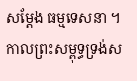សម្តែង ធម្មទេសនា ។ កាលព្រះសម្ពុទ្ធទ្រង់ស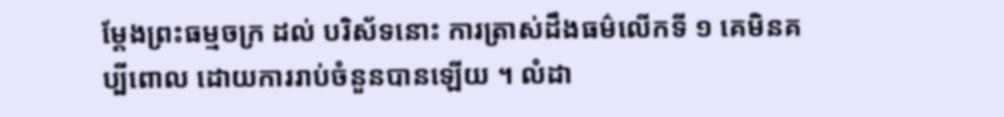ម្តែងព្រះធម្មចក្រ ដល់ បរិស័ទនោះ ការត្រាស់ដឹងធម៌លើកទី ១ គេមិនគប្បីពោល ដោយការរាប់ចំនួនបានឡើយ ។ លំដា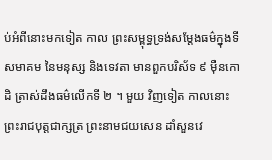ប់អំពីនោះមកទៀត កាល ព្រះសម្ពុទ្ធទ្រង់សម្តែងធម៌ក្នុងទីសមាគម នៃមនុស្ស និងទេវតា មានពួកបរិស័ទ ៩ ម៉ឺនកោដិ ត្រាស់ដឹងធម៌លើកទី ២ ។ មួយ វិញទៀត កាលនោះ ព្រះរាជបុត្តជាក្សត្រ ព្រះនាមជយសេន ដាំសួនវេ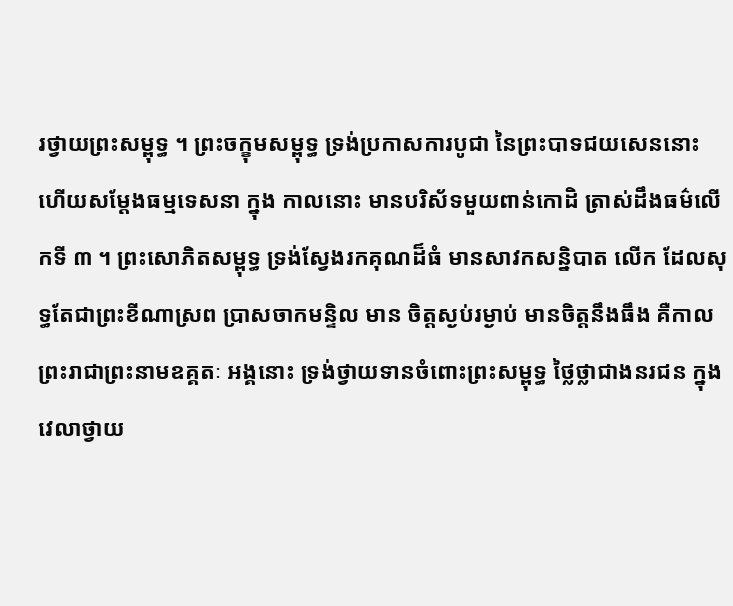រថ្វាយព្រះសម្ពុទ្ធ ។ ព្រះចក្ខុមសម្ពុទ្ធ ទ្រង់ប្រកាសការបូជា នៃព្រះបាទជយសេននោះ ហើយសម្តែងធម្មទេសនា ក្នុង កាលនោះ មានបរិស័ទមួយពាន់កោដិ ត្រាស់ដឹងធម៌លើកទី ៣ ។ ព្រះសោភិតសម្ពុទ្ធ ទ្រង់ស្វែងរកគុណដ៏ធំ មានសាវកសន្និបាត លើក ដែលសុទ្ធតែជាព្រះខីណាស្រព ប្រាសចាកមន្ទិល មាន ចិត្តស្ងប់រម្ងាប់ មានចិត្តនឹងធឹង គឺកាលព្រះរាជាព្រះនាមឧគ្គតៈ អង្គនោះ ទ្រង់ថ្វាយទានចំពោះព្រះសម្ពុទ្ធ ថ្លៃថ្លាជាងនរជន ក្នុង វេលាថ្វាយ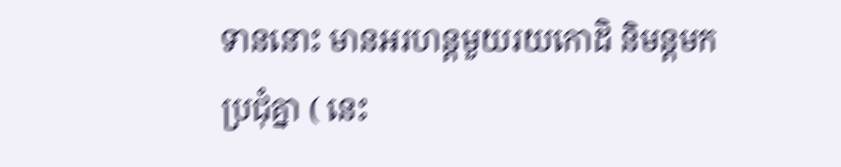ទាននោះ មានអរហន្តមួយរយកោដិ និមន្តមកប្រជុំគ្នា ( នេះ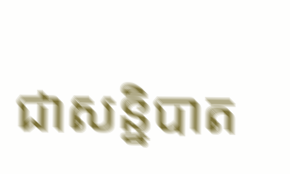ជាសន្និបាត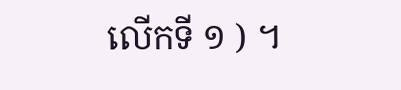លើកទី ១ ) ។